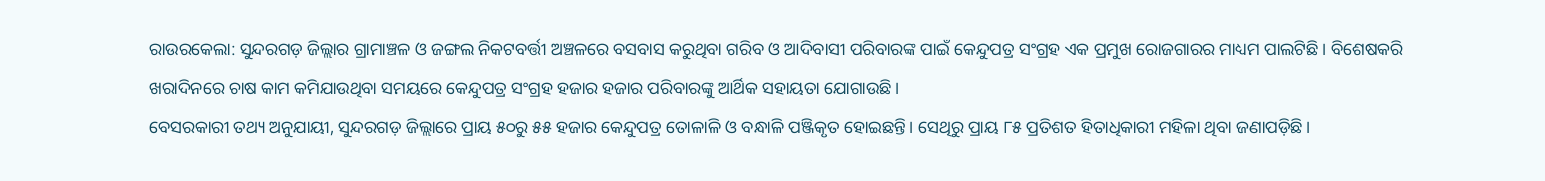ରାଉରକେଲା: ସୁନ୍ଦରଗଡ଼ ଜିଲ୍ଲାର ଗ୍ରାମାଞ୍ଚଳ ଓ ଜଙ୍ଗଲ ନିକଟବର୍ତ୍ତୀ ଅଞ୍ଚଳରେ ବସବାସ କରୁଥିବା ଗରିବ ଓ ଆଦିବାସୀ ପରିବାରଙ୍କ ପାଇଁ କେନ୍ଦୁପତ୍ର ସଂଗ୍ରହ ଏକ ପ୍ରମୁଖ ରୋଜଗାରର ମାଧ୍ୟମ ପାଲଟିଛି। ବିଶେଷକରି ଖରାଦିନରେ ଚାଷ କାମ କମିଯାଉଥିବା ସମୟରେ କେନ୍ଦୁପତ୍ର ସଂଗ୍ରହ ହଜାର ହଜାର ପରିବାରଙ୍କୁ ଆର୍ଥିକ ସହାୟତା ଯୋଗାଉଛି।
ବେସରକାରୀ ତଥ୍ୟ ଅନୁଯାୟୀ, ସୁନ୍ଦରଗଡ଼ ଜିଲ୍ଲାରେ ପ୍ରାୟ ୫୦ରୁ ୫୫ ହଜାର କେନ୍ଦୁପତ୍ର ତୋଳାଳି ଓ ବନ୍ଧାଳି ପଞ୍ଜିକୃତ ହୋଇଛନ୍ତି। ସେଥିରୁ ପ୍ରାୟ ୮୫ ପ୍ରତିଶତ ହିତାଧିକାରୀ ମହିଳା ଥିବା ଜଣାପଡ଼ିଛି।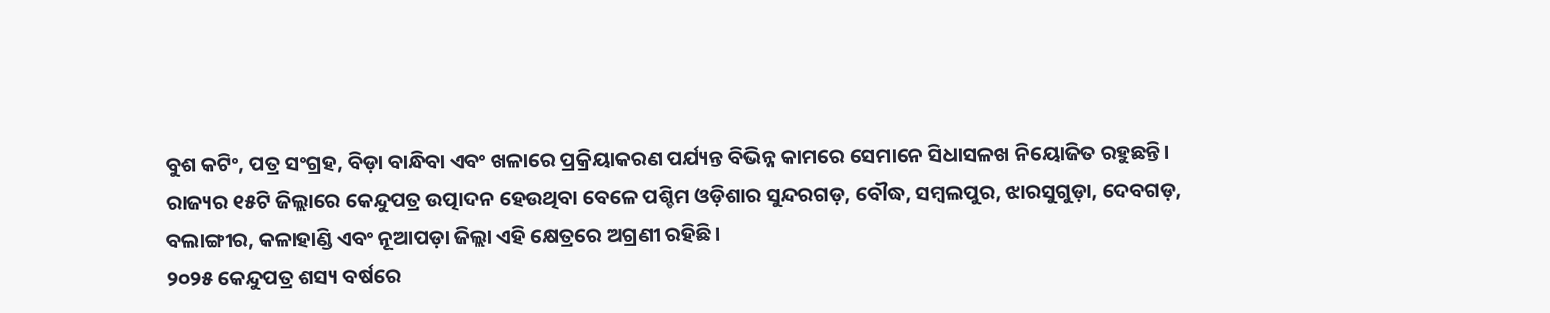ବୁଶ କଟିଂ, ପତ୍ର ସଂଗ୍ରହ, ବିଡ଼ା ବାନ୍ଧିବା ଏବଂ ଖଳାରେ ପ୍ରକ୍ରିୟାକରଣ ପର୍ଯ୍ୟନ୍ତ ବିଭିନ୍ନ କାମରେ ସେମାନେ ସିଧାସଳଖ ନିୟୋଜିତ ରହୁଛନ୍ତି।
ରାଜ୍ୟର ୧୫ଟି ଜିଲ୍ଲାରେ କେନ୍ଦୁପତ୍ର ଉତ୍ପାଦନ ହେଉଥିବା ବେଳେ ପଶ୍ଚିମ ଓଡ଼ିଶାର ସୁନ୍ଦରଗଡ଼, ବୌଦ୍ଧ, ସମ୍ବଲପୁର, ଝାରସୁଗୁଡ଼ା, ଦେବଗଡ଼, ବଲାଙ୍ଗୀର, କଳାହାଣ୍ଡି ଏବଂ ନୂଆପଡ଼ା ଜିଲ୍ଲା ଏହି କ୍ଷେତ୍ରରେ ଅଗ୍ରଣୀ ରହିଛି।
୨୦୨୫ କେନ୍ଦୁପତ୍ର ଶସ୍ୟ ବର୍ଷରେ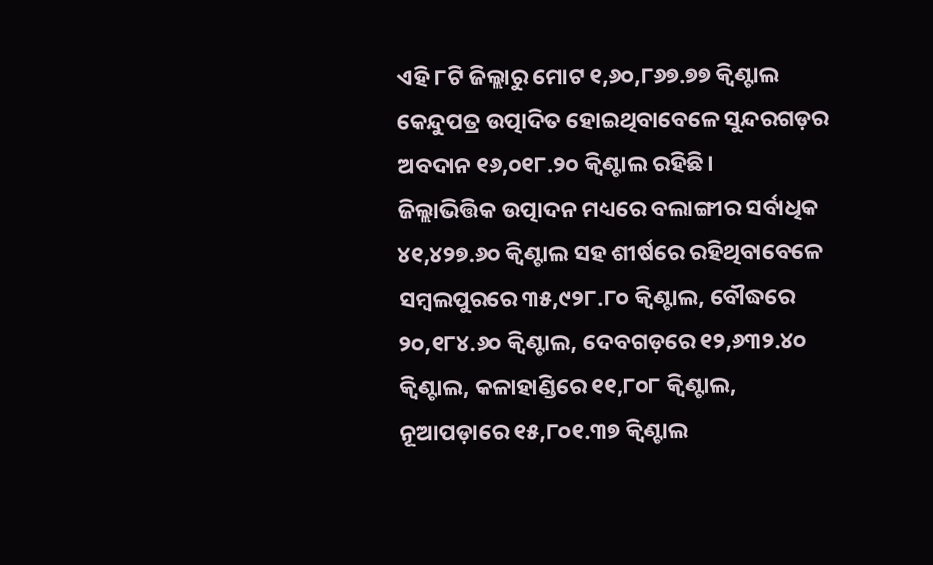ଏହି ୮ଟି ଜିଲ୍ଲାରୁ ମୋଟ ୧,୬୦,୮୬୭.୭୭ କ୍ବିଣ୍ଟାଲ କେନ୍ଦୁପତ୍ର ଉତ୍ପାଦିତ ହୋଇଥିବାବେଳେ ସୁନ୍ଦରଗଡ଼ର ଅବଦାନ ୧୬,୦୧୮.୨୦ କ୍ବିଣ୍ଟାଲ ରହିଛି।
ଜିଲ୍ଲାଭିତ୍ତିକ ଉତ୍ପାଦନ ମଧ୍ୟରେ ବଲାଙ୍ଗୀର ସର୍ବାଧିକ ୪୧,୪୨୭.୬୦ କ୍ବିଣ୍ଟାଲ ସହ ଶୀର୍ଷରେ ରହିଥିବାବେଳେ ସମ୍ବଲପୁରରେ ୩୫,୯୨୮.୮୦ କ୍ବିଣ୍ଟାଲ, ବୌଦ୍ଧରେ ୨୦,୧୮୪.୬୦ କ୍ବିଣ୍ଟାଲ, ଦେବଗଡ଼ରେ ୧୨,୬୩୨.୪୦ କ୍ବିଣ୍ଟାଲ, କଳାହାଣ୍ଡିରେ ୧୧,୮୦୮ କ୍ବିଣ୍ଟାଲ, ନୂଆପଡ଼ାରେ ୧୫,୮୦୧.୩୭ କ୍ବିଣ୍ଟାଲ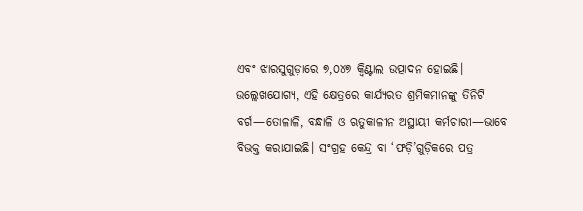ଏବଂ ଝାରସୁଗୁଡ଼ାରେ ୭,୦୪୭ କ୍ବିଣ୍ଟାଲ ଉତ୍ପାଦନ ହୋଇଛି।
ଉଲ୍ଲେଖଯୋଗ୍ୟ, ଏହି କ୍ଷେତ୍ରରେ କାର୍ଯ୍ୟରତ ଶ୍ରମିକମାନଙ୍କୁ ତିନିଟି ବର୍ଗ—ତୋଳାଳି, ବନ୍ଧାଳି ଓ ଋତୁକାଳୀନ ଅସ୍ଥାୟୀ କର୍ମଚାରୀ—ଭାବେ ବିଭକ୍ତ କରାଯାଇଛି। ସଂଗ୍ରହ କେନ୍ଦ୍ର ବା ‘ଫଡ଼ି’ଗୁଡ଼ିକରେ ପତ୍ର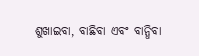ଶୁଖାଇବା, ବାଛିବା ଏବଂ ବାନ୍ଧିବା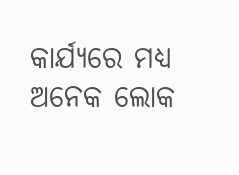କାର୍ଯ୍ୟରେ ମଧ୍ୟ ଅନେକ ଲୋକ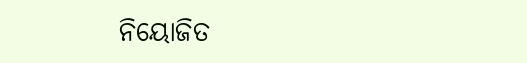ନିୟୋଜିତ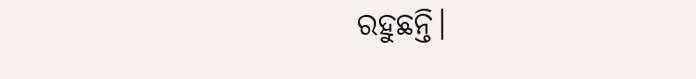ରହୁଛନ୍ତି।